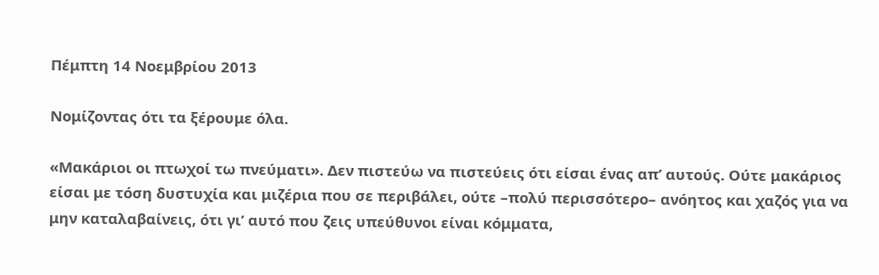Πέμπτη 14 Νοεμβρίου 2013

Νομίζοντας ότι τα ξέρουμε όλα.

«Μακάριοι οι πτωχοί τω πνεύματι». Δεν πιστεύω να πιστεύεις ότι είσαι ένας απ’ αυτούς. Ούτε μακάριος είσαι με τόση δυστυχία και μιζέρια που σε περιβάλει, ούτε –πολύ περισσότερο– ανόητος και χαζός για να μην καταλαβαίνεις, ότι γι’ αυτό που ζεις υπεύθυνοι είναι κόμματα,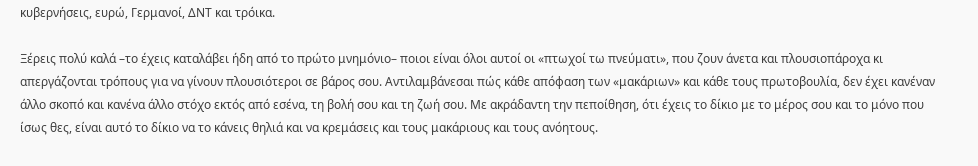κυβερνήσεις, ευρώ, Γερμανοί, ΔΝΤ και τρόικα.

Ξέρεις πολύ καλά –το έχεις καταλάβει ήδη από το πρώτο μνημόνιο– ποιοι είναι όλοι αυτοί οι «πτωχοί τω πνεύματι», που ζουν άνετα και πλουσιοπάροχα κι απεργάζονται τρόπους για να γίνουν πλουσιότεροι σε βάρος σου. Αντιλαμβάνεσαι πώς κάθε απόφαση των «μακάριων» και κάθε τους πρωτοβουλία, δεν έχει κανέναν άλλο σκοπό και κανένα άλλο στόχο εκτός από εσένα, τη βολή σου και τη ζωή σου. Με ακράδαντη την πεποίθηση, ότι έχεις το δίκιο με το μέρος σου και το μόνο που ίσως θες, είναι αυτό το δίκιο να το κάνεις θηλιά και να κρεμάσεις και τους μακάριους και τους ανόητους.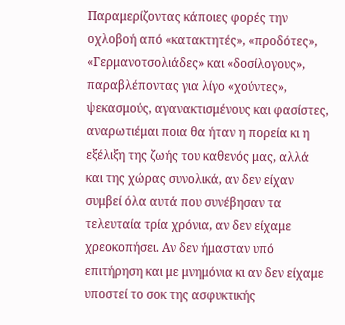Παραμερίζοντας κάποιες φορές την οχλοβοή από «κατακτητές», «προδότες», «Γερμανοτσολιάδες» και «δοσίλογους», παραβλέποντας για λίγο «χούντες», ψεκασμούς, αγανακτισμένους και φασίστες, αναρωτιέμαι ποια θα ήταν η πορεία κι η εξέλιξη της ζωής του καθενός μας, αλλά και της χώρας συνολικά, αν δεν είχαν συμβεί όλα αυτά που συνέβησαν τα τελευταία τρία χρόνια, αν δεν είχαμε χρεοκοπήσει. Αν δεν ήμασταν υπό επιτήρηση και με μνημόνια κι αν δεν είχαμε υποστεί το σοκ της ασφυκτικής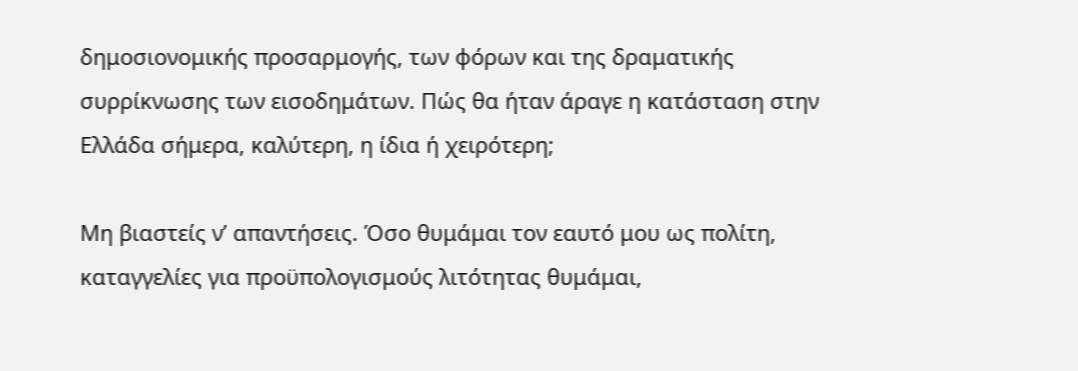δημοσιονομικής προσαρμογής, των φόρων και της δραματικής συρρίκνωσης των εισοδημάτων. Πώς θα ήταν άραγε η κατάσταση στην Ελλάδα σήμερα, καλύτερη, η ίδια ή χειρότερη;

Μη βιαστείς ν’ απαντήσεις. Όσο θυμάμαι τον εαυτό μου ως πολίτη, καταγγελίες για προϋπολογισμούς λιτότητας θυμάμαι,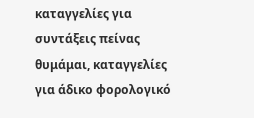καταγγελίες για συντάξεις πείνας θυμάμαι, καταγγελίες για άδικο φορολογικό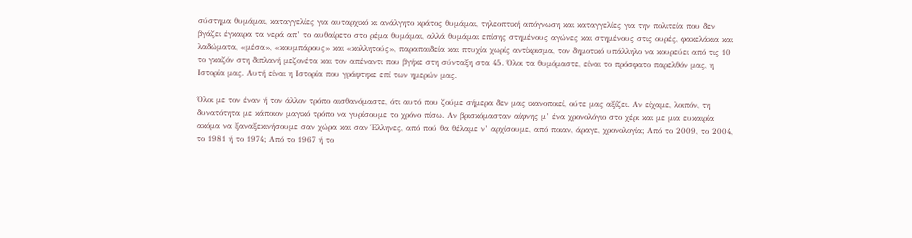σύστημα θυμάμαι, καταγγελίες για αυταρχικό κι ανάλγητο κράτος θυμάμαι, τηλεοπτική απόγνωση και καταγγελίες για την πολιτεία που δεν βγάζει έγκαιρα τα νερά απ’ το αυθαίρετο στο ρέμα θυμάμαι, αλλά θυμάμαι επίσης στημένους αγώνες και στημένους στις ουρές, φακελάκια και λαδώματα, «μέσα», «κουμπάρους» και «κολλητούς», παραπαιδεία και πτυχία χωρίς αντίκρισμα, τον δημοτικό υπάλληλο να κουρεύει από τις 10 το γκαζόν στη διπλανή μεζονέτα και τον απέναντι που βγήκε στη σύνταξη στα 45. Όλοι τα θυμόμαστε, είναι το πρόσφατο παρελθόν μας, η Ιστορία μας. Αυτή είναι η Ιστορία που γράφτηκε επί των ημερών μας.

Όλοι με τον έναν ή τον άλλον τρόπο αισθανόμαστε, ότι αυτό που ζούμε σήμερα δεν μας ικανοποιεί, ούτε μας αξίζει. Αν είχαμε, λοιπόν, τη δυνατότητα με κάποιον μαγικό τρόπο να γυρίσουμε το χρόνο πίσω. Αν βρισκόμασταν αίφνης μ’ ένα χρονολόγιο στο χέρι και με μια ευκαιρία ακόμα να ξαναξεκινήσουμε σαν χώρα και σαν Έλληνες, από πού θα θέλαμε ν’ αρχίσουμε, από ποιαν, άραγε, χρονολογία; Από το 2009, το 2004, το 1981 ή το 1974; Από το 1967 ή το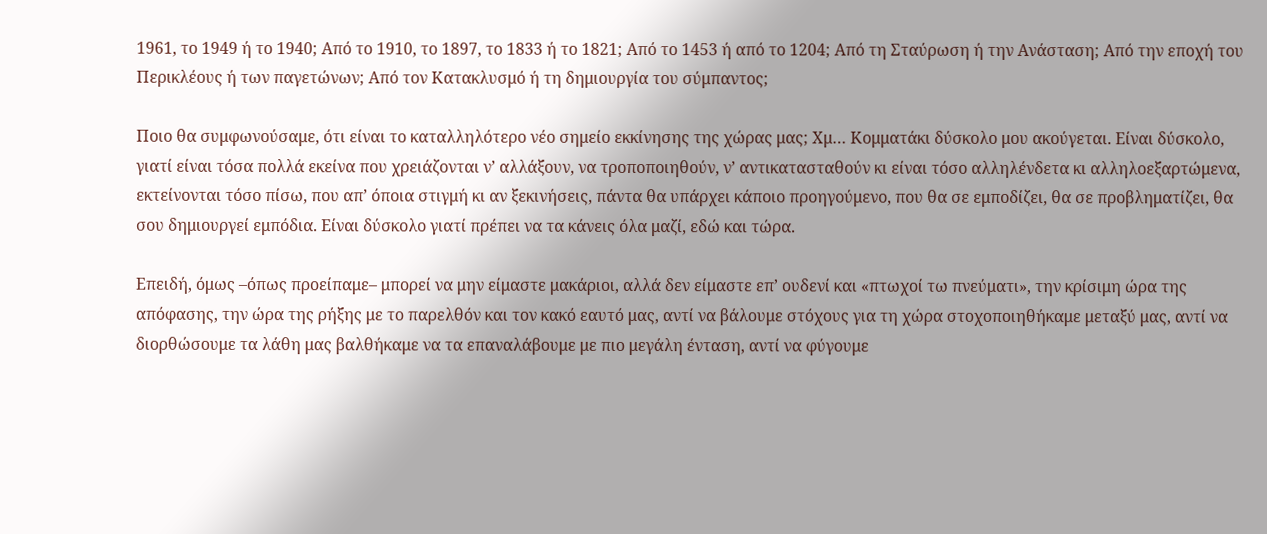1961, το 1949 ή το 1940; Από το 1910, το 1897, το 1833 ή το 1821; Από το 1453 ή από το 1204; Από τη Σταύρωση ή την Ανάσταση; Από την εποχή του Περικλέους ή των παγετώνων; Από τον Κατακλυσμό ή τη δημιουργία του σύμπαντος;

Ποιο θα συμφωνούσαμε, ότι είναι το καταλληλότερο νέο σημείο εκκίνησης της χώρας μας; Χμ… Κομματάκι δύσκολο μου ακούγεται. Είναι δύσκολο, γιατί είναι τόσα πολλά εκείνα που χρειάζονται ν’ αλλάξουν, να τροποποιηθούν, ν’ αντικατασταθούν κι είναι τόσο αλληλένδετα κι αλληλοεξαρτώμενα, εκτείνονται τόσο πίσω, που απ’ όποια στιγμή κι αν ξεκινήσεις, πάντα θα υπάρχει κάποιο προηγούμενο, που θα σε εμποδίζει, θα σε προβληματίζει, θα σου δημιουργεί εμπόδια. Είναι δύσκολο γιατί πρέπει να τα κάνεις όλα μαζί, εδώ και τώρα.

Επειδή, όμως –όπως προείπαμε– μπορεί να μην είμαστε μακάριοι, αλλά δεν είμαστε επ’ ουδενί και «πτωχοί τω πνεύματι», την κρίσιμη ώρα της απόφασης, την ώρα της ρήξης με το παρελθόν και τον κακό εαυτό μας, αντί να βάλουμε στόχους για τη χώρα στοχοποιηθήκαμε μεταξύ μας, αντί να διορθώσουμε τα λάθη μας βαλθήκαμε να τα επαναλάβουμε με πιο μεγάλη ένταση, αντί να φύγουμε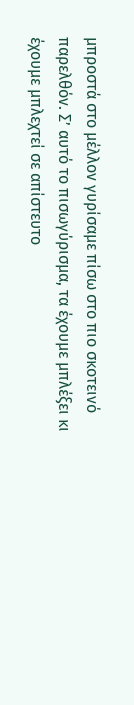μπροστά στο μέλλον γυρίσαμε πίσω στο πιο σκοτεινό παρελθόν. Σ’ αυτό το πισωγύρισμα, τα έχουμε μπλέξει κι έχουμε μπλεχτεί σε απίστευτο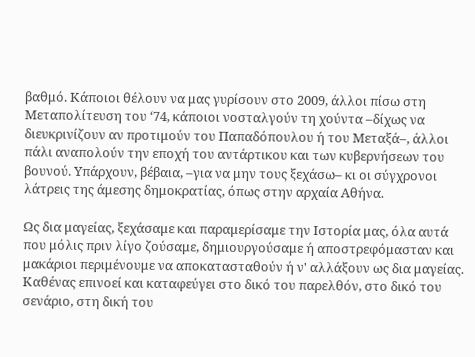βαθμό. Κάποιοι θέλουν να μας γυρίσουν στο 2009, άλλοι πίσω στη Μεταπολίτευση του ‘74, κάποιοι νοσταλγούν τη χούντα –δίχως να διευκρινίζουν αν προτιμούν του Παπαδόπουλου ή του Μεταξά–, άλλοι πάλι αναπολούν την εποχή του αντάρτικου και των κυβερνήσεων του βουνού. Υπάρχουν, βέβαια, –για να μην τους ξεχάσω– κι οι σύγχρονοι λάτρεις της άμεσης δημοκρατίας, όπως στην αρχαία Αθήνα.

Ως δια μαγείας, ξεχάσαμε και παραμερίσαμε την Ιστορία μας, όλα αυτά που μόλις πριν λίγο ζούσαμε, δημιουργούσαμε ή αποστρεφόμασταν και μακάριοι περιμένουμε να αποκατασταθούν ή ν' αλλάξουν ως δια μαγείας. Καθένας επινοεί και καταφεύγει στο δικό του παρελθόν, στο δικό του σενάριο, στη δική του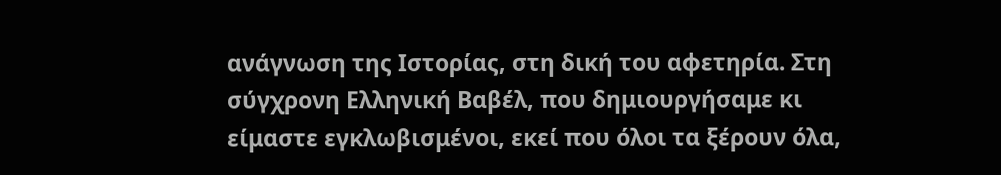ανάγνωση της Ιστορίας, στη δική του αφετηρία. Στη σύγχρονη Ελληνική Βαβέλ, που δημιουργήσαμε κι είμαστε εγκλωβισμένοι, εκεί που όλοι τα ξέρουν όλα,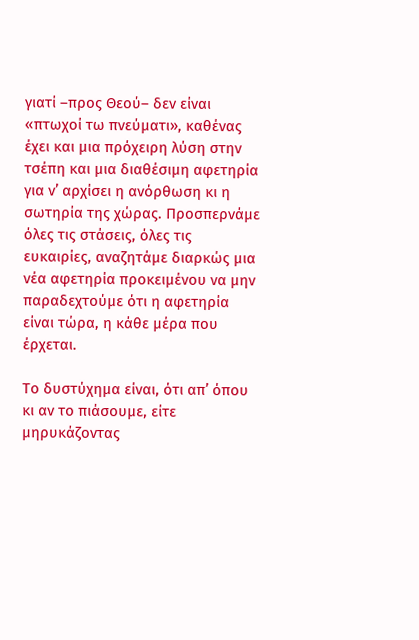γιατί –προς Θεού– δεν είναι «πτωχοί τω πνεύματι», καθένας έχει και μια πρόχειρη λύση στην τσέπη και μια διαθέσιμη αφετηρία για ν’ αρχίσει η ανόρθωση κι η σωτηρία της χώρας. Προσπερνάμε όλες τις στάσεις, όλες τις ευκαιρίες, αναζητάμε διαρκώς μια νέα αφετηρία προκειμένου να μην παραδεχτούμε ότι η αφετηρία είναι τώρα, η κάθε μέρα που έρχεται.

Το δυστύχημα είναι, ότι απ’ όπου κι αν το πιάσουμε, είτε μηρυκάζοντας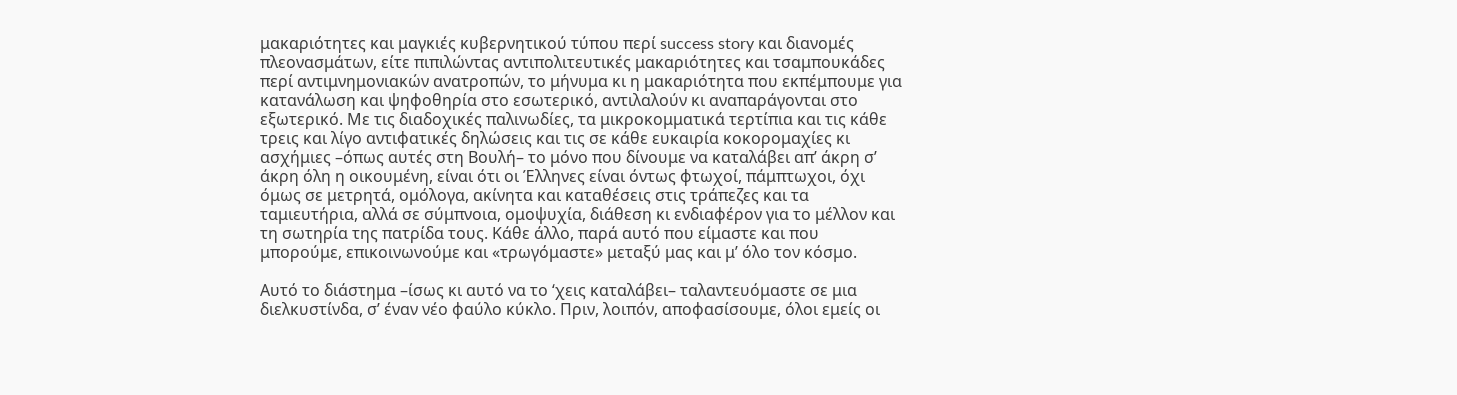μακαριότητες και μαγκιές κυβερνητικού τύπου περί success story και διανομές πλεονασμάτων, είτε πιπιλώντας αντιπολιτευτικές μακαριότητες και τσαμπουκάδες περί αντιμνημονιακών ανατροπών, το μήνυμα κι η μακαριότητα που εκπέμπουμε για κατανάλωση και ψηφοθηρία στο εσωτερικό, αντιλαλούν κι αναπαράγονται στο εξωτερικό. Με τις διαδοχικές παλινωδίες, τα μικροκομματικά τερτίπια και τις κάθε τρεις και λίγο αντιφατικές δηλώσεις και τις σε κάθε ευκαιρία κοκορομαχίες κι ασχήμιες –όπως αυτές στη Βουλή– το μόνο που δίνουμε να καταλάβει απ’ άκρη σ’ άκρη όλη η οικουμένη, είναι ότι οι Έλληνες είναι όντως φτωχοί, πάμπτωχοι, όχι όμως σε μετρητά, ομόλογα, ακίνητα και καταθέσεις στις τράπεζες και τα ταμιευτήρια, αλλά σε σύμπνοια, ομοψυχία, διάθεση κι ενδιαφέρον για το μέλλον και τη σωτηρία της πατρίδα τους. Κάθε άλλο, παρά αυτό που είμαστε και που μπορούμε, επικοινωνούμε και «τρωγόμαστε» μεταξύ μας και μ’ όλο τον κόσμο.

Αυτό το διάστημα –ίσως κι αυτό να το ‘χεις καταλάβει– ταλαντευόμαστε σε μια διελκυστίνδα, σ’ έναν νέο φαύλο κύκλο. Πριν, λοιπόν, αποφασίσουμε, όλοι εμείς οι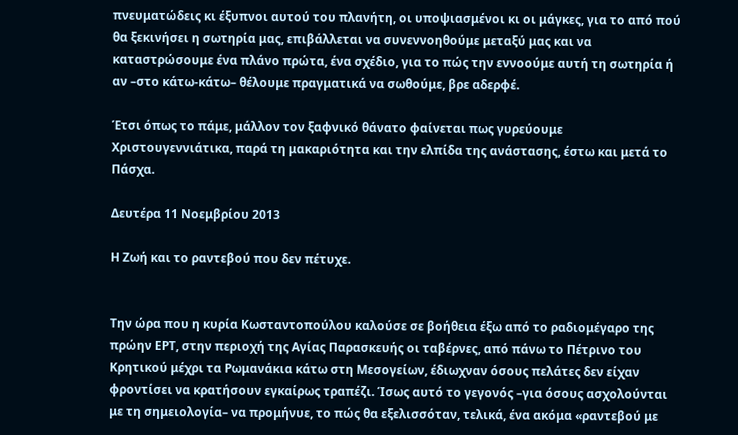πνευματώδεις κι έξυπνοι αυτού του πλανήτη, οι υποψιασμένοι κι οι μάγκες, για το από πού θα ξεκινήσει η σωτηρία μας, επιβάλλεται να συνεννοηθούμε μεταξύ μας και να καταστρώσουμε ένα πλάνο πρώτα, ένα σχέδιο, για το πώς την εννοούμε αυτή τη σωτηρία ή αν –στο κάτω-κάτω– θέλουμε πραγματικά να σωθούμε, βρε αδερφέ.

Έτσι όπως το πάμε, μάλλον τον ξαφνικό θάνατο φαίνεται πως γυρεύουμε Χριστουγεννιάτικα, παρά τη μακαριότητα και την ελπίδα της ανάστασης, έστω και μετά το Πάσχα.

Δευτέρα 11 Νοεμβρίου 2013

Η Ζωή και το ραντεβού που δεν πέτυχε.


Την ώρα που η κυρία Κωσταντοπούλου καλούσε σε βοήθεια έξω από το ραδιομέγαρο της πρώην ΕΡΤ, στην περιοχή της Αγίας Παρασκευής οι ταβέρνες, από πάνω το Πέτρινο του Κρητικού μέχρι τα Ρωμανάκια κάτω στη Μεσογείων, έδιωχναν όσους πελάτες δεν είχαν φροντίσει να κρατήσουν εγκαίρως τραπέζι. Ίσως αυτό το γεγονός –για όσους ασχολούνται με τη σημειολογία– να προμήνυε, το πώς θα εξελισσόταν, τελικά, ένα ακόμα «ραντεβού με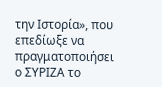την Ιστορία», που επεδίωξε να πραγματοποιήσει ο ΣΥΡΙΖΑ το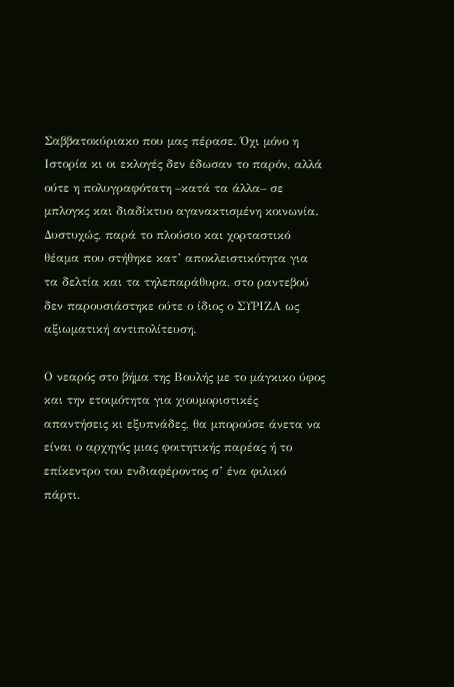Σαββατοκύριακο που μας πέρασε. Όχι μόνο η Ιστορία κι οι εκλογές δεν έδωσαν το παρόν, αλλά ούτε η πολυγραφότατη –κατά τα άλλα– σε μπλογκς και διαδίκτυο αγανακτισμένη κοινωνία. Δυστυχώς, παρά το πλούσιο και χορταστικό θέαμα που στήθηκε κατ’ αποκλειστικότητα για τα δελτία και τα τηλεπαράθυρα, στο ραντεβού δεν παρουσιάστηκε ούτε ο ίδιος ο ΣΥΡΙΖΑ ως αξιωματική αντιπολίτευση.

Ο νεαρός στο βήμα της Βουλής με το μάγκικο ύφος και την ετοιμότητα για χιουμοριστικές απαντήσεις κι εξυπνάδες, θα μπορούσε άνετα να είναι ο αρχηγός μιας φοιτητικής παρέας ή το επίκεντρο του ενδιαφέροντος σ’ ένα φιλικό πάρτι.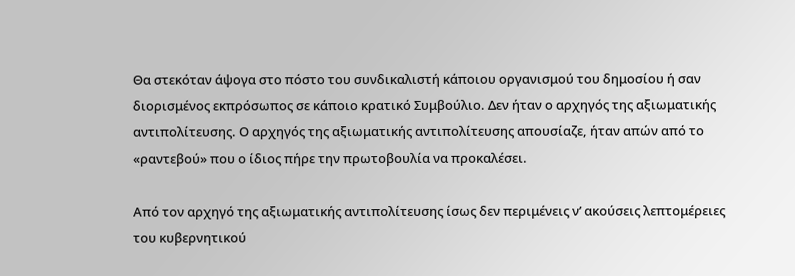Θα στεκόταν άψογα στο πόστο του συνδικαλιστή κάποιου οργανισμού του δημοσίου ή σαν διορισμένος εκπρόσωπος σε κάποιο κρατικό Συμβούλιο. Δεν ήταν ο αρχηγός της αξιωματικής αντιπολίτευσης. Ο αρχηγός της αξιωματικής αντιπολίτευσης απουσίαζε, ήταν απών από το «ραντεβού» που ο ίδιος πήρε την πρωτοβουλία να προκαλέσει.

Από τον αρχηγό της αξιωματικής αντιπολίτευσης ίσως δεν περιμένεις ν’ ακούσεις λεπτομέρειες του κυβερνητικού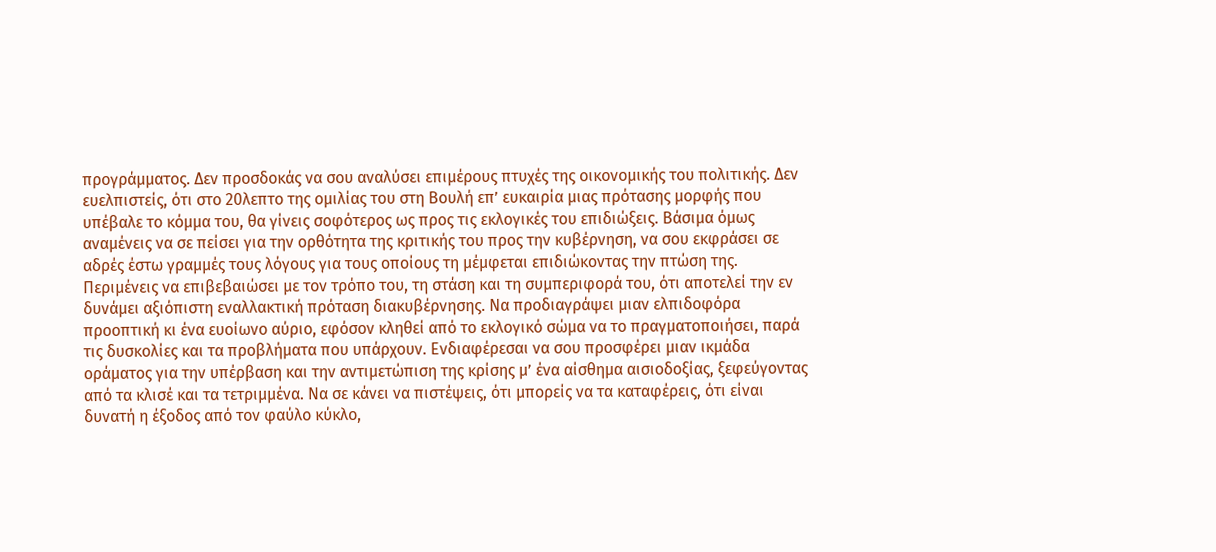προγράμματος. Δεν προσδοκάς να σου αναλύσει επιμέρους πτυχές της οικονομικής του πολιτικής. Δεν ευελπιστείς, ότι στο 20λεπτο της ομιλίας του στη Βουλή επ’ ευκαιρία μιας πρότασης μορφής που υπέβαλε το κόμμα του, θα γίνεις σοφότερος ως προς τις εκλογικές του επιδιώξεις. Βάσιμα όμως αναμένεις να σε πείσει για την ορθότητα της κριτικής του προς την κυβέρνηση, να σου εκφράσει σε αδρές έστω γραμμές τους λόγους για τους οποίους τη μέμφεται επιδιώκοντας την πτώση της. Περιμένεις να επιβεβαιώσει με τον τρόπο του, τη στάση και τη συμπεριφορά του, ότι αποτελεί την εν δυνάμει αξιόπιστη εναλλακτική πρόταση διακυβέρνησης. Να προδιαγράψει μιαν ελπιδοφόρα προοπτική κι ένα ευοίωνο αύριο, εφόσον κληθεί από το εκλογικό σώμα να το πραγματοποιήσει, παρά τις δυσκολίες και τα προβλήματα που υπάρχουν. Ενδιαφέρεσαι να σου προσφέρει μιαν ικμάδα οράματος για την υπέρβαση και την αντιμετώπιση της κρίσης μ’ ένα αίσθημα αισιοδοξίας, ξεφεύγοντας από τα κλισέ και τα τετριμμένα. Να σε κάνει να πιστέψεις, ότι μπορείς να τα καταφέρεις, ότι είναι δυνατή η έξοδος από τον φαύλο κύκλο,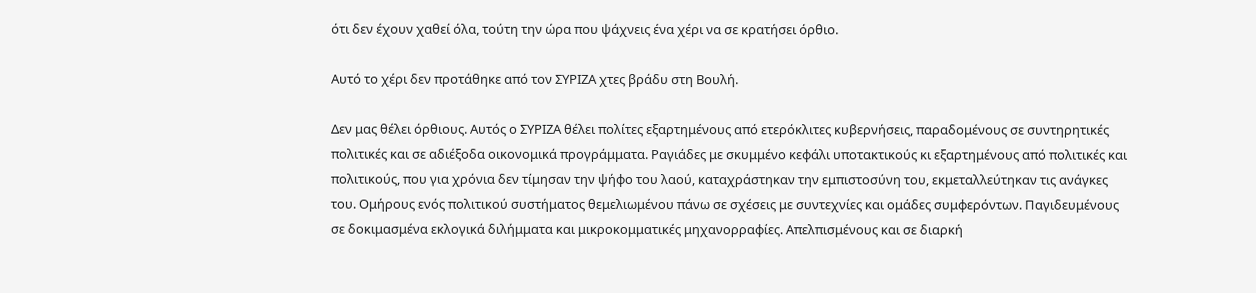ότι δεν έχουν χαθεί όλα, τούτη την ώρα που ψάχνεις ένα χέρι να σε κρατήσει όρθιο.

Αυτό το χέρι δεν προτάθηκε από τον ΣΥΡΙΖΑ χτες βράδυ στη Βουλή.

Δεν μας θέλει όρθιους. Αυτός ο ΣΥΡΙΖΑ θέλει πολίτες εξαρτημένους από ετερόκλιτες κυβερνήσεις, παραδομένους σε συντηρητικές πολιτικές και σε αδιέξοδα οικονομικά προγράμματα. Ραγιάδες με σκυμμένο κεφάλι υποτακτικούς κι εξαρτημένους από πολιτικές και πολιτικούς, που για χρόνια δεν τίμησαν την ψήφο του λαού, καταχράστηκαν την εμπιστοσύνη του, εκμεταλλεύτηκαν τις ανάγκες του. Ομήρους ενός πολιτικού συστήματος θεμελιωμένου πάνω σε σχέσεις με συντεχνίες και ομάδες συμφερόντων. Παγιδευμένους σε δοκιμασμένα εκλογικά διλήμματα και μικροκομματικές μηχανορραφίες. Απελπισμένους και σε διαρκή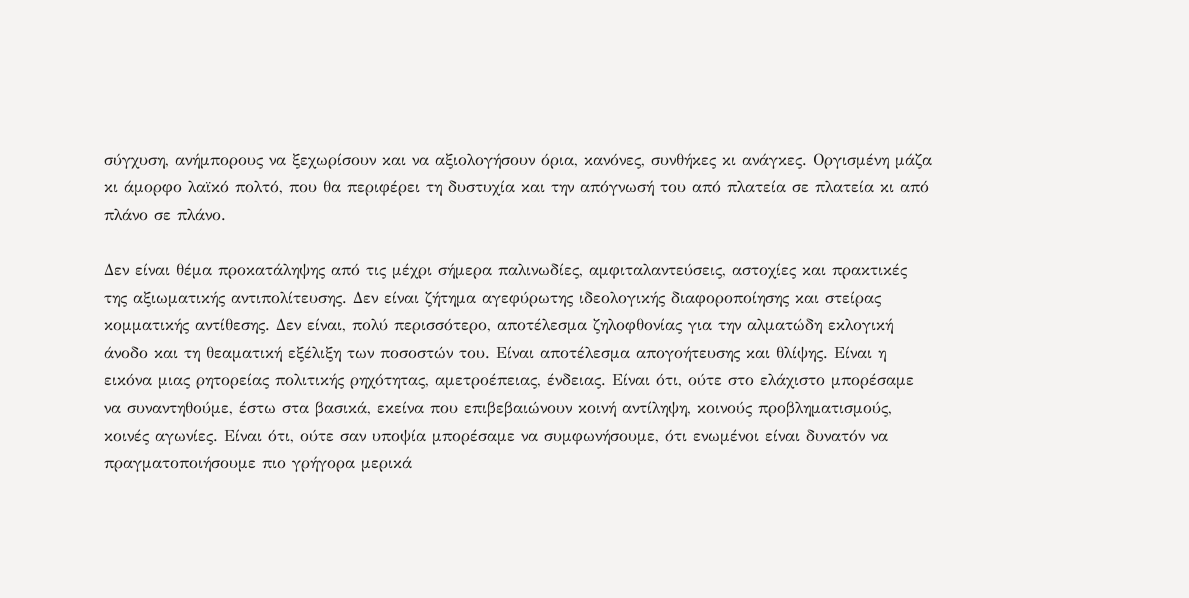σύγχυση, ανήμπορους να ξεχωρίσουν και να αξιολογήσουν όρια, κανόνες, συνθήκες κι ανάγκες. Οργισμένη μάζα κι άμορφο λαϊκό πολτό, που θα περιφέρει τη δυστυχία και την απόγνωσή του από πλατεία σε πλατεία κι από πλάνο σε πλάνο.

Δεν είναι θέμα προκατάληψης από τις μέχρι σήμερα παλινωδίες, αμφιταλαντεύσεις, αστοχίες και πρακτικές της αξιωματικής αντιπολίτευσης. Δεν είναι ζήτημα αγεφύρωτης ιδεολογικής διαφοροποίησης και στείρας κομματικής αντίθεσης. Δεν είναι, πολύ περισσότερο, αποτέλεσμα ζηλοφθονίας για την αλματώδη εκλογική άνοδο και τη θεαματική εξέλιξη των ποσοστών του. Είναι αποτέλεσμα απογοήτευσης και θλίψης. Είναι η εικόνα μιας ρητορείας πολιτικής ρηχότητας, αμετροέπειας, ένδειας. Είναι ότι, ούτε στο ελάχιστο μπορέσαμε να συναντηθούμε, έστω στα βασικά, εκείνα που επιβεβαιώνουν κοινή αντίληψη, κοινούς προβληματισμούς, κοινές αγωνίες. Είναι ότι, ούτε σαν υποψία μπορέσαμε να συμφωνήσουμε, ότι ενωμένοι είναι δυνατόν να πραγματοποιήσουμε πιο γρήγορα μερικά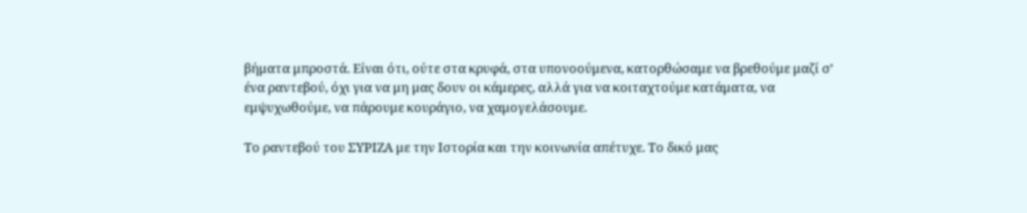βήματα μπροστά. Είναι ότι, ούτε στα κρυφά, στα υπονοούμενα, κατορθώσαμε να βρεθούμε μαζί σ’ ένα ραντεβού, όχι για να μη μας δουν οι κάμερες, αλλά για να κοιταχτούμε κατάματα, να εμψυχωθούμε, να πάρουμε κουράγιο, να χαμογελάσουμε.

Το ραντεβού του ΣΥΡΙΖΑ με την Ιστορία και την κοινωνία απέτυχε. Το δικό μας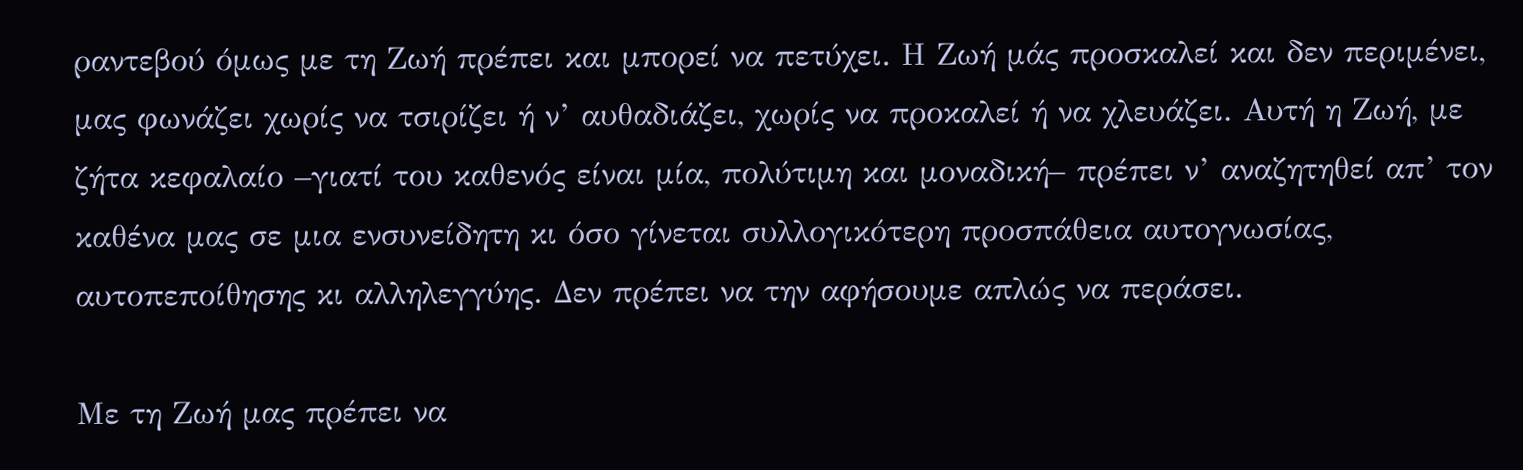ραντεβού όμως με τη Ζωή πρέπει και μπορεί να πετύχει. Η Ζωή μάς προσκαλεί και δεν περιμένει, μας φωνάζει χωρίς να τσιρίζει ή ν’ αυθαδιάζει, χωρίς να προκαλεί ή να χλευάζει. Αυτή η Ζωή, με ζήτα κεφαλαίο –γιατί του καθενός είναι μία, πολύτιμη και μοναδική– πρέπει ν’ αναζητηθεί απ’ τον καθένα μας σε μια ενσυνείδητη κι όσο γίνεται συλλογικότερη προσπάθεια αυτογνωσίας, αυτοπεποίθησης κι αλληλεγγύης. Δεν πρέπει να την αφήσουμε απλώς να περάσει.

Με τη Ζωή μας πρέπει να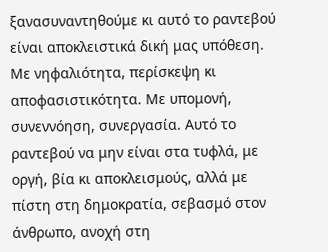ξανασυναντηθούμε κι αυτό το ραντεβού είναι αποκλειστικά δική μας υπόθεση. Με νηφαλιότητα, περίσκεψη κι αποφασιστικότητα. Με υπομονή, συνεννόηση, συνεργασία. Αυτό το ραντεβού να μην είναι στα τυφλά, με οργή, βία κι αποκλεισμούς, αλλά με πίστη στη δημοκρατία, σεβασμό στον άνθρωπο, ανοχή στη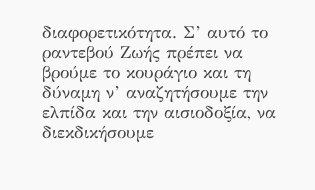διαφορετικότητα. Σ’ αυτό το ραντεβού Ζωής πρέπει να βρούμε το κουράγιο και τη δύναμη ν’ αναζητήσουμε την ελπίδα και την αισιοδοξία, να διεκδικήσουμε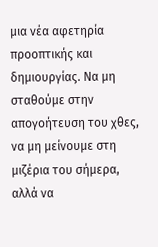μια νέα αφετηρία προοπτικής και δημιουργίας. Να μη σταθούμε στην απογοήτευση του χθες, να μη μείνουμε στη μιζέρια του σήμερα, αλλά να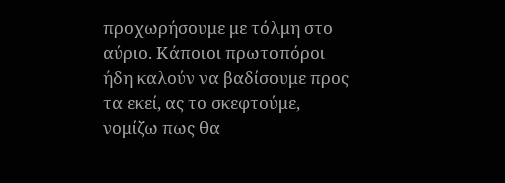προχωρήσουμε με τόλμη στο αύριο. Κάποιοι πρωτοπόροι ήδη καλούν να βαδίσουμε προς τα εκεί, ας το σκεφτούμε, νομίζω πως θα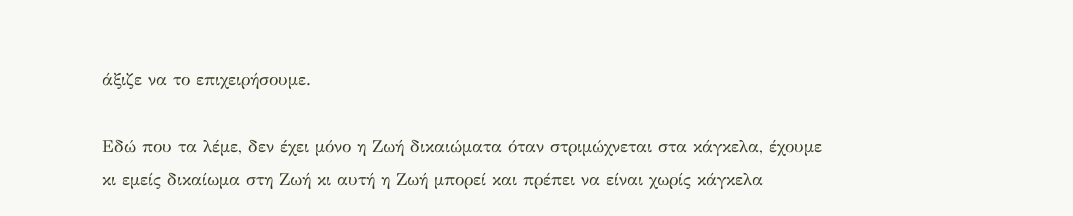άξιζε να το επιχειρήσουμε.

Εδώ που τα λέμε, δεν έχει μόνο η Ζωή δικαιώματα όταν στριμώχνεται στα κάγκελα, έχουμε κι εμείς δικαίωμα στη Ζωή κι αυτή η Ζωή μπορεί και πρέπει να είναι χωρίς κάγκελα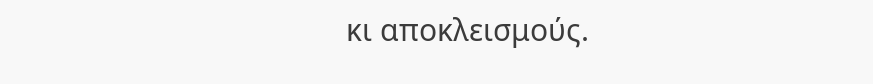κι αποκλεισμούς.